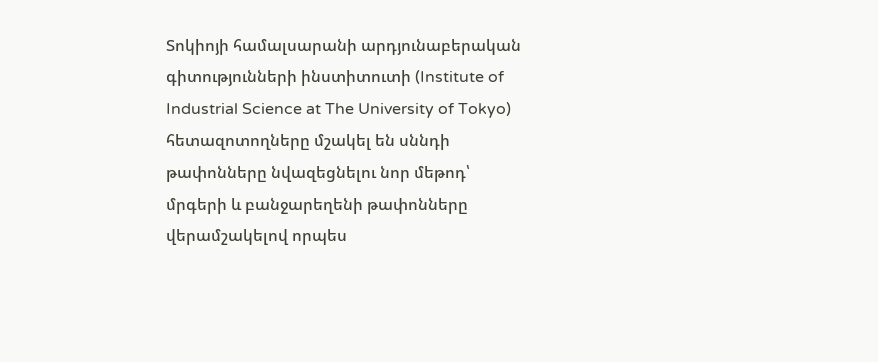Տոկիոյի համալսարանի արդյունաբերական գիտությունների ինստիտուտի (Institute of Industrial Science at The University of Tokyo) հետազոտողները մշակել են սննդի թափոնները նվազեցնելու նոր մեթոդ՝ մրգերի և բանջարեղենի թափոնները վերամշակելով որպես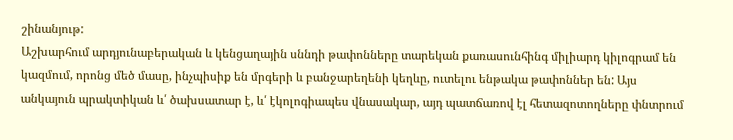շինանյութ:
Աշխարհում արդյունաբերական և կենցաղային սննդի թափոնները տարեկան քառասունհինգ միլիարդ կիլոգրամ են կազմում, որոնց մեծ մասը, ինչպիսիք են մրգերի և բանջարեղենի կեղևը, ուտելու ենթակա թափոններ են: Այս անկայուն պրակտիկան և՛ ծախսատար է, և՛ էկոլոգիապես վնասակար, այդ պատճառով էլ հետազոտողները փնտրում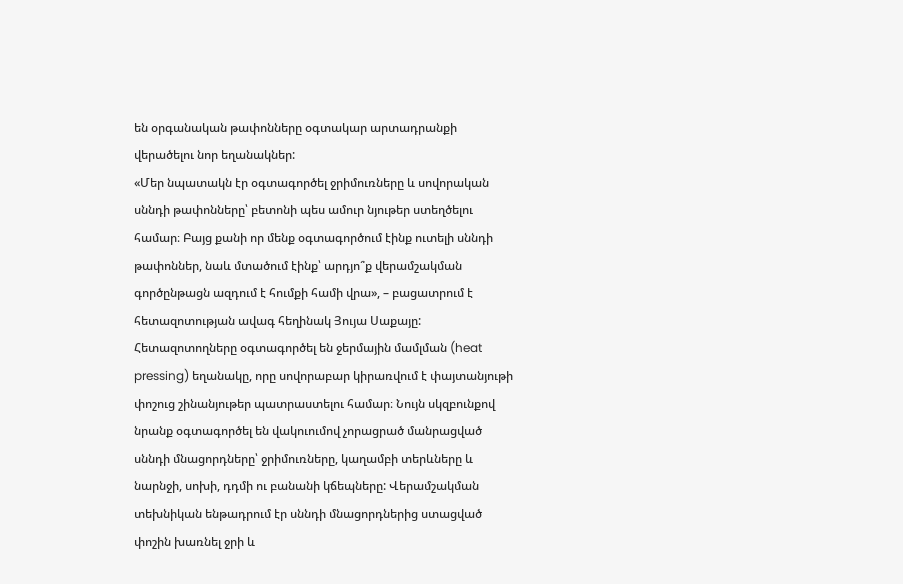են օրգանական թափոնները օգտակար արտադրանքի վերածելու նոր եղանակներ:
«Մեր նպատակն էր օգտագործել ջրիմուռները և սովորական սննդի թափոնները՝ բետոնի պես ամուր նյութեր ստեղծելու համար։ Բայց քանի որ մենք օգտագործում էինք ուտելի սննդի թափոններ, նաև մտածում էինք՝ արդյո՞ք վերամշակման գործընթացն ազդում է հումքի համի վրա», – բացատրում է հետազոտության ավագ հեղինակ Յույա Սաքայը:
Հետազոտողները օգտագործել են ջերմային մամլման (heat pressing) եղանակը, որը սովորաբար կիրառվում է փայտանյութի փոշուց շինանյութեր պատրաստելու համար։ Նույն սկզբունքով նրանք օգտագործել են վակուումով չորացրած մանրացված սննդի մնացորդները՝ ջրիմուռները, կաղամբի տերևները և նարնջի, սոխի, դդմի ու բանանի կճեպները: Վերամշակման տեխնիկան ենթադրում էր սննդի մնացորդներից ստացված փոշին խառնել ջրի և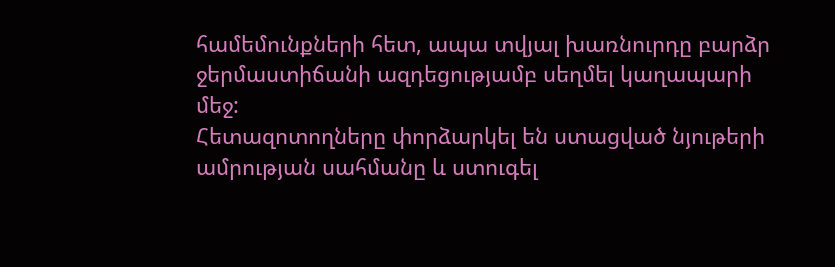համեմունքների հետ, ապա տվյալ խառնուրդը բարձր ջերմաստիճանի ազդեցությամբ սեղմել կաղապարի մեջ:
Հետազոտողները փորձարկել են ստացված նյութերի ամրության սահմանը և ստուգել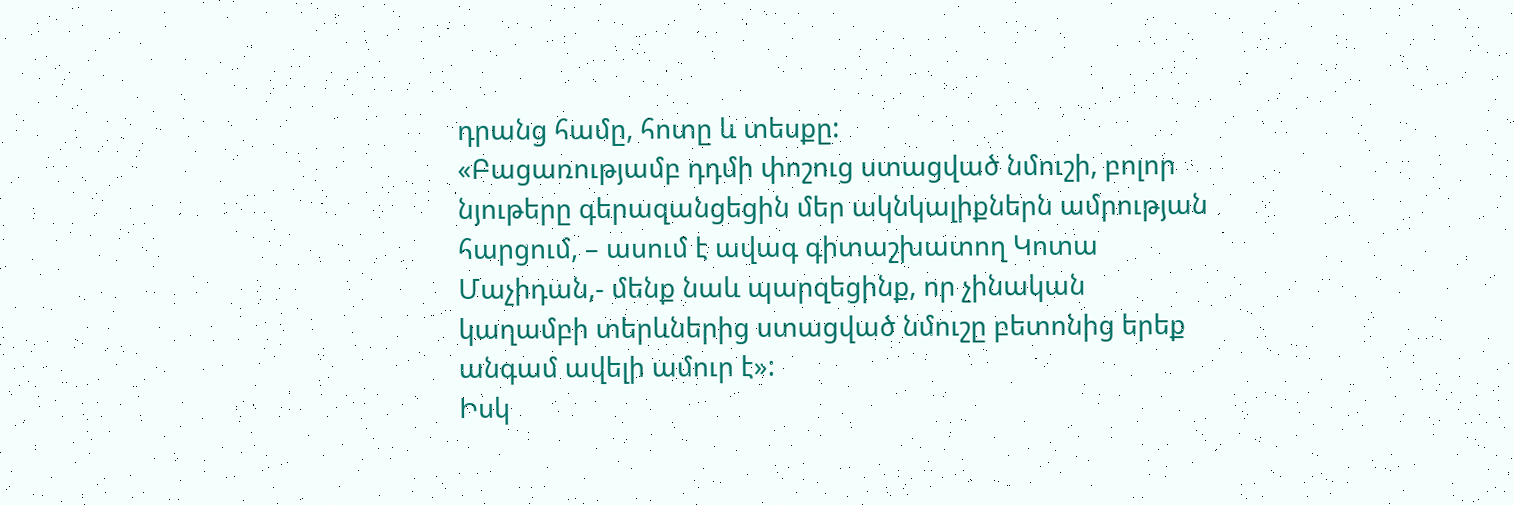դրանց համը, հոտը և տեսքը:
«Բացառությամբ դդմի փոշուց ստացված նմուշի, բոլոր նյութերը գերազանցեցին մեր ակնկալիքներն ամրության հարցում, – ասում է ավագ գիտաշխատող Կոտա Մաչիդան,- մենք նաև պարզեցինք, որ չինական կաղամբի տերևներից ստացված նմուշը բետոնից երեք անգամ ավելի ամուր է»:
Իսկ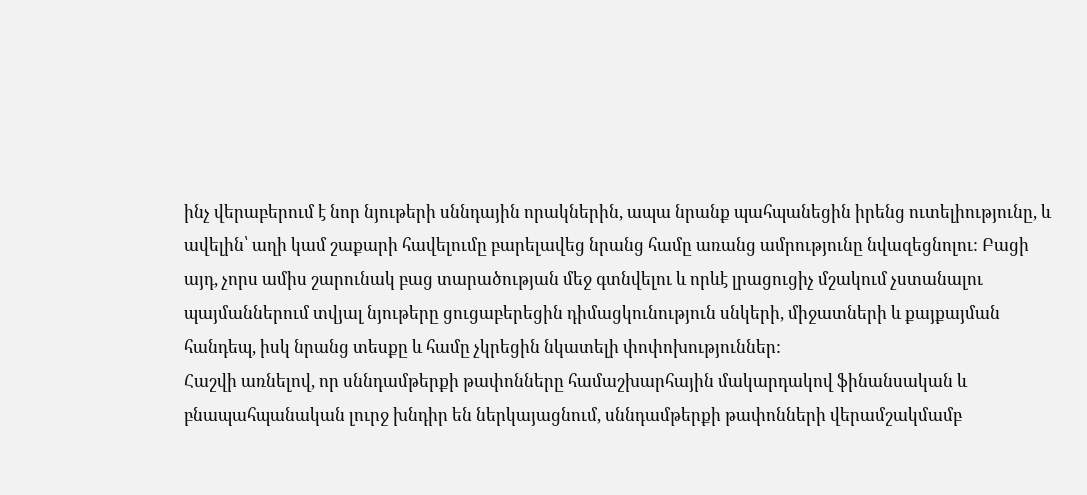ինչ վերաբերում է նոր նյութերի սննդային որակներին, ապա նրանք պահպանեցին իրենց ուտելիությունը, և ավելին՝ աղի կամ շաքարի հավելումը բարելավեց նրանց համը առանց ամրությունը նվազեցնոլու: Բացի այդ, չորս ամիս շարունակ բաց տարածության մեջ գտնվելու և որևէ լրացուցիչ մշակում չստանալու պայմաններում տվյալ նյութերը ցուցաբերեցին դիմացկունություն սնկերի, միջատների և քայքայման հանդեպ, իսկ նրանց տեսքը և համը չկրեցին նկատելի փոփոխություններ:
Հաշվի առնելով, որ սննդամթերքի թափոնները համաշխարհային մակարդակով ֆինանսական և բնապահպանական լուրջ խնդիր են ներկայացնում, սննդամթերքի թափոնների վերամշակմամբ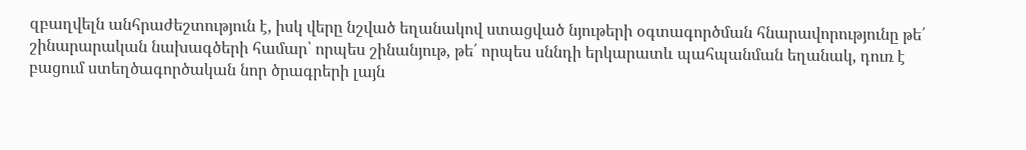զբաղվելն անհրաժեշտություն է, իսկ վերը նշված եղանակով ստացված նյութերի օգտագործման հնարավորությունը թե՛ շինարարական նախագծերի համար՝ որպես շինանյութ, թե՛ որպես սննդի երկարատև պահպանման եղանակ, դուռ է բացում ստեղծագործական նոր ծրագրերի լայն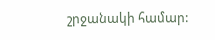շրջանակի համար: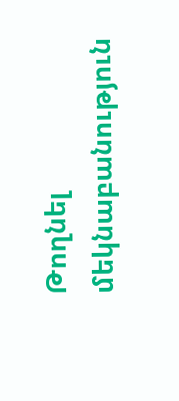Թողնել մեկնաբանություն